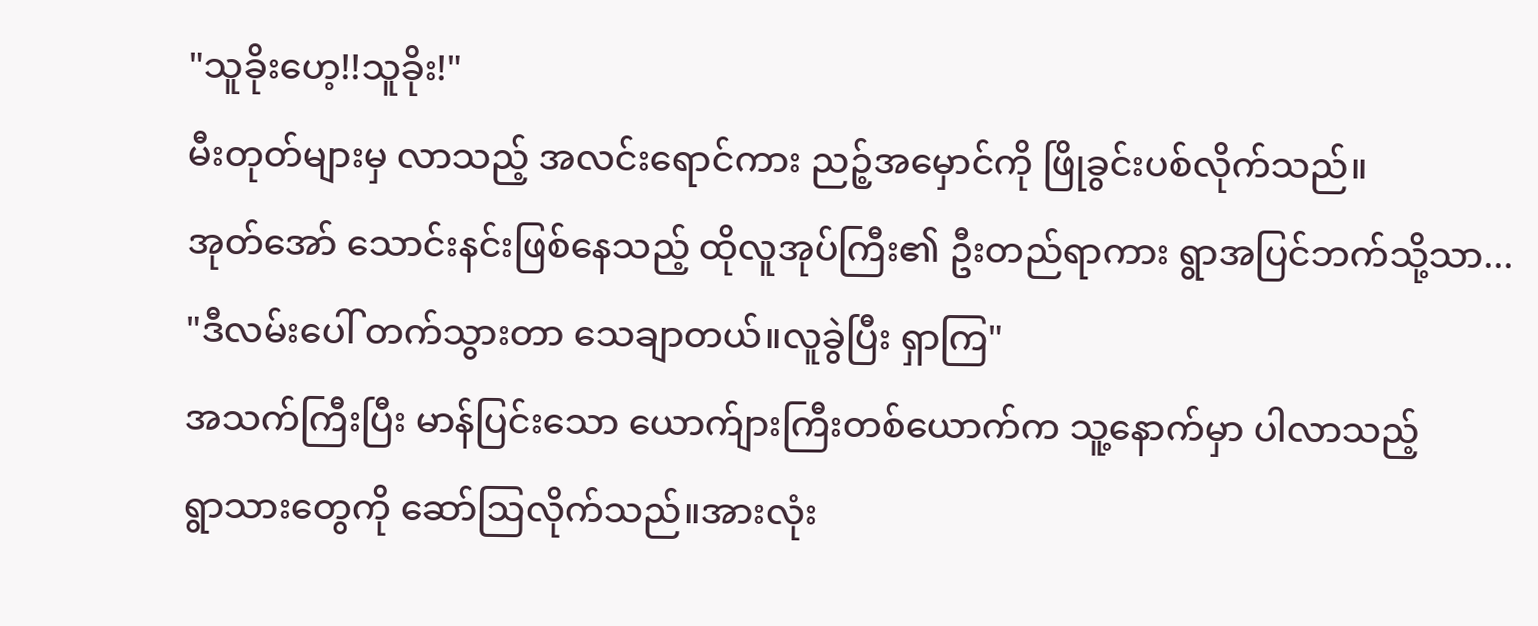"သူခိုးဟေ့!!သူခိုး!"
မီးတုတ်များမှ လာသည့် အလင်းရောင်ကား ညဉ့်အမှောင်ကို ဖြိုခွင်းပစ်လိုက်သည်။
အုတ်အော် သောင်းနင်းဖြစ်နေသည့် ထိုလူအုပ်ကြီး၏ ဦးတည်ရာကား ရွာအပြင်ဘက်သို့သာ...
"ဒီလမ်းပေါ် တက်သွားတာ သေချာတယ်။လူခွဲပြီး ရှာကြ"
အသက်ကြီးပြီး မာန်ပြင်းသော ယောက်ျားကြီးတစ်ယောက်က သူ့နောက်မှာ ပါလာသည့်
ရွာသားတွေကို ဆော်ဩလိုက်သည်။အားလုံး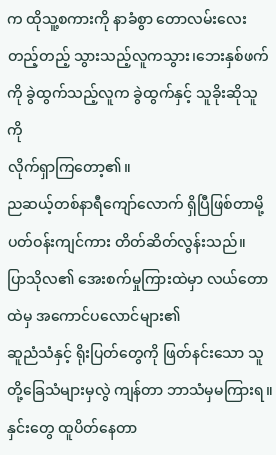က ထိုသူ့စကားကို နာခံစွာ တောလမ်းလေး
တည့်တည့် သွားသည့်လူကသွား၊ဘေးနှစ်ဖက်ကို ခွဲထွက်သည့်လူက ခွဲထွက်နှင့် သူခိုးဆိုသူကို
လိုက်ရှာကြတော့၏။
ညဆယ့်တစ်နာရီကျော်လောက် ရှိပြီဖြစ်တာမို့ ပတ်ဝန်းကျင်ကား တိတ်ဆိတ်လွန်းသည်။
ပြာသိုလ၏ အေးစက်မှုကြားထဲမှာ လယ်တောထဲမှ အကောင်ပလောင်များ၏
ဆူညံသံနှင့် ရိုးပြတ်တွေကို ဖြတ်နင်းသော သူတို့ခြေသံများမှလွဲ ကျန်တာ ဘာသံမှမကြားရ။
နှင်းတွေ ထူပိတ်နေတာ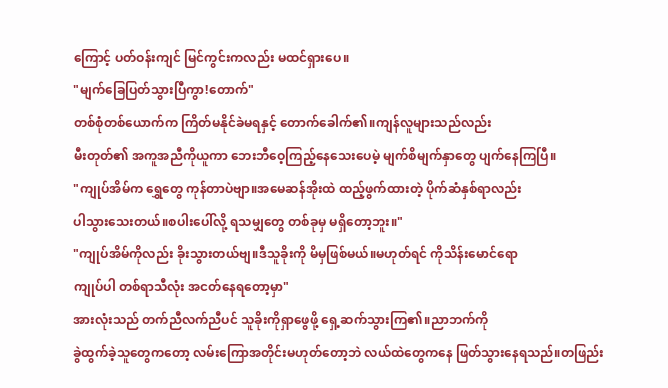ကြောင့် ပတ်ဝန်းကျင် မြင်ကွင်းကလည်း မထင်ရှားပေ။
"မျက်ခြေပြတ်သွားပြီကွာ!တောက်"
တစ်စုံတစ်ယောက်က ကြိတ်မနိုင်ခဲမရနှင့် တောက်ခေါက်၏။ကျန်လူများသည်လည်း
မီးတုတ်၏ အကူအညီကိုယူကာ ဘေးဘီဝေ့ကြည့်နေသေးပေမဲ့ မျက်စိမျက်နှာတွေ ပျက်နေကြပြီ။
"ကျုပ်အိမ်က ရွှေတွေ ကုန်တာပဲဗျာ။အမေဆန်အိုးထဲ ထည့်ဖွက်ထားတဲ့ ပိုက်ဆံနှစ်ရာလည်း
ပါသွားသေးတယ်။စပါးပေါ်လို့ ရသမျှတွေ တစ်ခုမှ မရှိတော့ဘူး။"
"ကျုပ်အိမ်ကိုလည်း ခိုးသွားတယ်ဗျ။ဒီသူခိုးကို မိမှဖြစ်မယ်။မဟုတ်ရင် ကိုသိန်းမောင်ရော
ကျုပ်ပါ တစ်ရာသီလုံး အငတ်နေရတော့မှာ"
အားလုံးသည် တက်ညီလက်ညီပင် သူခိုးကိုရှာဖွေဖို့ ရှေ့ဆက်သွားကြ၏။ညာဘက်ကို
ခွဲထွက်ခဲ့သူတွေကတော့ လမ်းကြောအတိုင်းမဟုတ်တော့ဘဲ လယ်ထဲတွေကနေ ဖြတ်သွားနေရသည်။တဖြည်း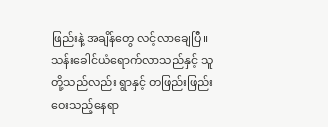ဖြည်းနဲ့ အချိန်တွေ လင့်လာချေပြီ။
သန်းခေါင်ယံရောက်လာသည်နှင့် သူတို့သည်လည်း ရွာနှင့် တဖြည်းဖြည်းဝေးသည့်နေရာ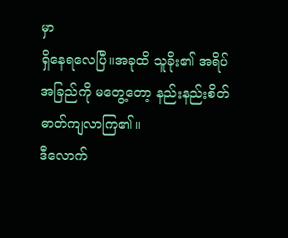မှာ
ရှိနေရလေပြီ။အခုထိ သူခိုး၏ အရိပ်အခြည်ကို မတွေ့တော့ နည်းနည်းစိတ်ဓာတ်ကျလာကြ၏။
ဒီလောက်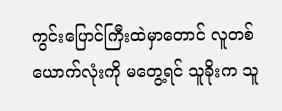ကွင်းပြောင်ကြီးထဲမှာတောင် လူတစ်ယောက်လုံးကို မတွေ့ရင် သူခိုးက သူ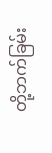တို့ဘက်ခြမ်း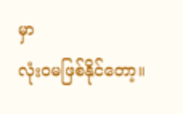မှာ
လုံးဝမဖြစ်နိုင်တော့။